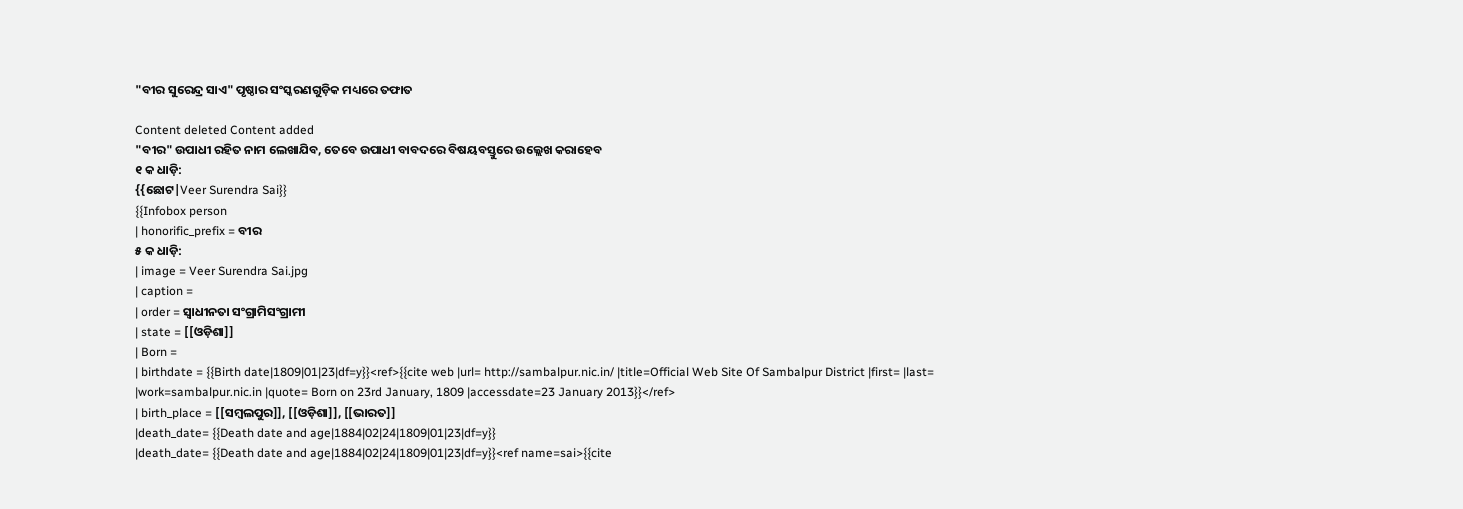"ବୀର ସୁରେନ୍ଦ୍ର ସାଏ" ପୃଷ୍ଠାର ସଂସ୍କରଣ‌ଗୁଡ଼ିକ ମଧ୍ୟରେ ତଫାତ

Content deleted Content added
"ବୀର" ଉପାଧୀ ରହିତ ନାମ ଲେଖାଯିବ, ତେବେ ଉପାଧୀ ବାବଦରେ ବିଷୟବସ୍ତୁରେ ଉଲ୍ଲେଖ କରାହେବ
୧ କ ଧାଡ଼ି:
{{ଛୋଟ|Veer Surendra Sai}}
{{Infobox person
| honorific_prefix = ବୀର
୫ କ ଧାଡ଼ି:
| image = Veer Surendra Sai.jpg
| caption =
| order = ସ୍ୱାଧୀନତା ସଂଗ୍ରାମିସଂଗ୍ରାମୀ
| state = [[ଓଡ଼ିଶା]]
| Born =
| birthdate = {{Birth date|1809|01|23|df=y}}<ref>{{cite web |url= http://sambalpur.nic.in/ |title=Official Web Site Of Sambalpur District |first= |last= |work=sambalpur.nic.in |quote= Born on 23rd January, 1809 |accessdate=23 January 2013}}</ref>
| birth_place = [[ସମ୍ବଲପୁର]], [[ଓଡ଼ିଶା]], [[ଭାରତ]]
|death_date= {{Death date and age|1884|02|24|1809|01|23|df=y}}
|death_date= {{Death date and age|1884|02|24|1809|01|23|df=y}}<ref name=sai>{{cite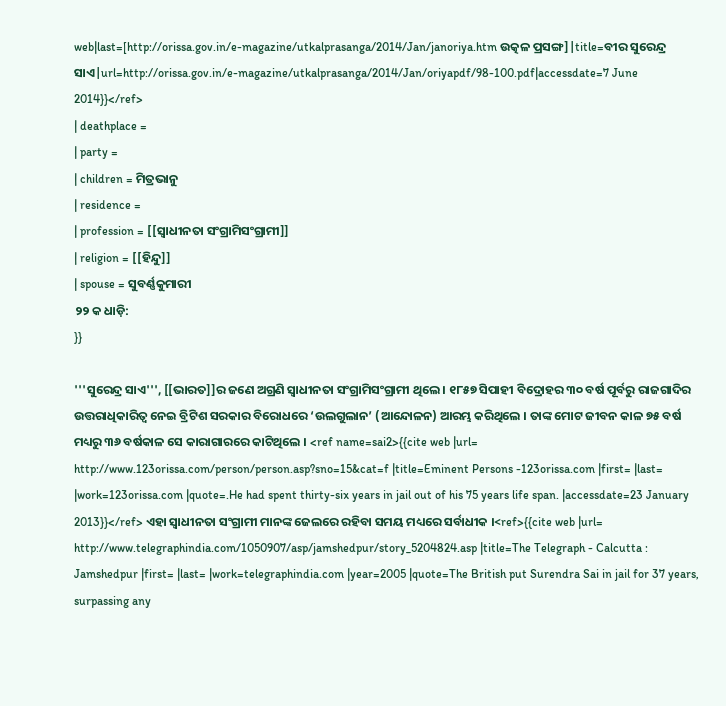web|last=[http://orissa.gov.in/e-magazine/utkalprasanga/2014/Jan/janoriya.htm ଉତ୍କଳ ପ୍ରସଙ୍ଗ]|title=ବୀର ସୁରେନ୍ଦ୍ର ସାଏ|url=http://orissa.gov.in/e-magazine/utkalprasanga/2014/Jan/oriyapdf/98-100.pdf|accessdate=7 June 2014}}</ref>
| deathplace =
| party =
| children = ମିତ୍ରଭାନୁ
| residence =
| profession = [[ସ୍ୱାଧୀନତା ସଂଗ୍ରାମିସଂଗ୍ରାମୀ]]
| religion = [[ହିନ୍ଦୁ]]
| spouse = ସୁବର୍ଣ୍ଣକୁମାରୀ
୨୨ କ ଧାଡ଼ି:
}}

'''ସୁରେନ୍ଦ୍ର ସାଏ''', [[ଭାରତ]]ର ଜଣେ ଅଗ୍ରଣି ସ୍ୱାଧୀନତା ସଂଗ୍ରାମିସଂଗ୍ରାମୀ ଥିଲେ । ୧୮୫୭ ସିପାହୀ ବିଦ୍ରୋହର ୩୦ ବର୍ଷ ପୂର୍ବରୁ ରାଜଗାଦିର ଉତ୍ତରାଧିକାରିତ୍ଵ ନେଇ ବ୍ରିଟିଶ ସରକାର ବିରୋଧରେ ‘ଉଲଗୁଲାନ’ (ଆନ୍ଦୋଳନ) ଆରମ୍ଭ କରିଥିଲେ । ତାଙ୍କ ମୋଟ ଜୀବନ କାଳ ୭୫ ବର୍ଷ ମଧ୍ୟରୁ ୩୬ ବର୍ଷକାଳ ସେ କାରାଗାରରେ କାଟିଥିଲେ । <ref name=sai2>{{cite web |url= http://www.123orissa.com/person/person.asp?sno=15&cat=f |title=Eminent Persons -123orissa.com |first= |last= |work=123orissa.com |quote=.He had spent thirty-six years in jail out of his 75 years life span. |accessdate=23 January 2013}}</ref> ଏହା ସ୍ଵାଧୀନତା ସଂଗ୍ରାମୀ ମାନଙ୍କ ଜେଲରେ ରହିବା ସମୟ ମଧ୍ୟରେ ସର୍ବାଧୀକ ।<ref>{{cite web |url= http://www.telegraphindia.com/1050907/asp/jamshedpur/story_5204824.asp |title=The Telegraph - Calcutta : Jamshedpur |first= |last= |work=telegraphindia.com |year=2005 |quote=The British put Surendra Sai in jail for 37 years, surpassing any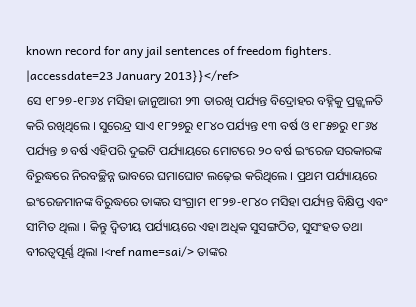known record for any jail sentences of freedom fighters. |accessdate=23 January 2013}}</ref>
ସେ ୧୮୨୭-୧୮୬୪ ମସିହା ଜାନୁଆରୀ ୨୩ ତାରଖି ପର୍ଯ୍ୟନ୍ତ ବିଦ୍ରୋହର ବହ୍ନିକୁ ପ୍ରଜ୍ଜ୍ୱଳତି କରି ରଖିଥିଲେ । ସୁରେନ୍ଦ୍ର ସାଏ ୧୮୨୭ରୁ ୧୮୪୦ ପର୍ଯ୍ୟନ୍ତ ୧୩ ବର୍ଷ ଓ ୧୮୫୭ରୁ ୧୮୬୪ ପର୍ଯ୍ୟନ୍ତ ୭ ବର୍ଷ ଏହିପରି ଦୁଇଟି ପର୍ଯ୍ୟାୟରେ ମୋଟରେ ୨୦ ବର୍ଷ ଇଂରେଜ ସରକାରଙ୍କ ବିରୁଦ୍ଧରେ ନିରବଚ୍ଛିନ୍ନ ଭାବରେ ଘମାଘୋଟ ଲଢ଼େଇ କରିଥିଲେ । ପ୍ରଥମ ପର୍ଯ୍ୟାୟରେ ଇଂରେଜମାନଙ୍କ ବିରୁଦ୍ଧରେ ତାଙ୍କର ସଂଗ୍ରାମ ୧୮୨୭-୧୮୪୦ ମସିହା ପର୍ଯ୍ୟନ୍ତ ବିକ୍ଷିପ୍ତ ଏବଂ ସୀମିତ ଥିଲା । କିନ୍ତୁ ଦ୍ୱିତୀୟ ପର୍ଯ୍ୟାୟରେ ଏହା ଅଧିକ ସୁସଙ୍ଗଠିତ, ସୁସଂହତ ତଥା ବୀରତ୍ୱପୂର୍ଣ୍ଣ ଥିଲା ।<ref name=sai/> ତାଙ୍କର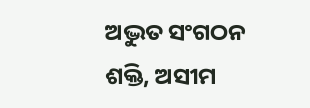ଅଦ୍ଭୁତ ସଂଗଠନ ଶକ୍ତି, ଅସୀମ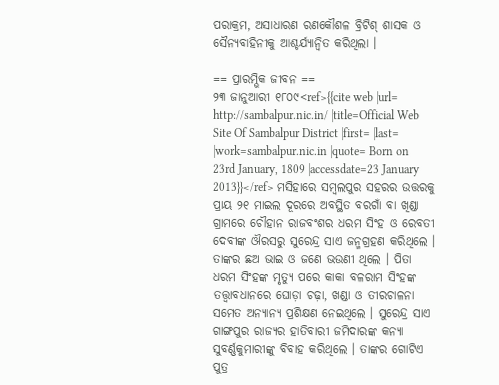ପରାକ୍ରମ, ଅସାଧାରଣ ରଣକୌଶଳ ବ୍ରିଟିଶ୍ ଶାସକ ଓ ସୈନ୍ୟବାହିନୀକୁ ଆଶ୍ଚର୍ଯ୍ୟାନ୍ୱିତ କରିଥିଲା ।

== ପ୍ରାରମ୍ଭିକ ଜୀବନ ==
୨୩ ଜାନୁଆରୀ ୧୮୦୯<ref>{{cite web |url= http://sambalpur.nic.in/ |title=Official Web Site Of Sambalpur District |first= |last= |work=sambalpur.nic.in |quote= Born on 23rd January, 1809 |accessdate=23 January 2013}}</ref> ମସିହାରେ ସମ୍ବଲପୁର ସହରର ଉତ୍ତରକୁ ପ୍ରାୟ ୨୧ ମାଇଲ ଦୂରରେ ଅବସ୍ଥିତ ବରଗାଁ ବା ଖିଣ୍ଡା ଗ୍ରାମରେ ଚୌହାନ ରାଜବଂଶର ଧରମ ସିଂହ ଓ ରେବତୀ ଦେବୀଙ୍କ ଔରସରୁ ସୁରେନ୍ଦ୍ର ସାଏ ଜନ୍ମଗ୍ରହଣ କରିଥିଲେ । ତାଙ୍କର ଛଅ ଭାଇ ଓ ଜଣେ ଭଉଣୀ ଥିଲେ । ପିତା ଧରମ ସିଂହଙ୍କ ମୃତ୍ୟୁ ପରେ କାକା ବଳରାମ ସିଂହଙ୍କ ତତ୍ତ୍ଵାବଧାନରେ ଘୋଡ଼ା ଚଢ଼ା, ଖଣ୍ଡା ଓ ତୀରଚାଳନା ସମେତ ଅନ୍ୟାନ୍ୟ ପ୍ରଶିକ୍ଷଣ ନେଇଥିଲେ । ସୁରେନ୍ଦ୍ର ସାଏ ଗାଙ୍ଗପୁର ରାଜ୍ୟର ହାତିବାରୀ ଜମିଦାରଙ୍କ କନ୍ୟା ସୁବର୍ଣ୍ଣକୁମାରୀଙ୍କୁ ବିବାହ କରିଥିଲେ । ତାଙ୍କର ଗୋଟିଏ ପୁତ୍ର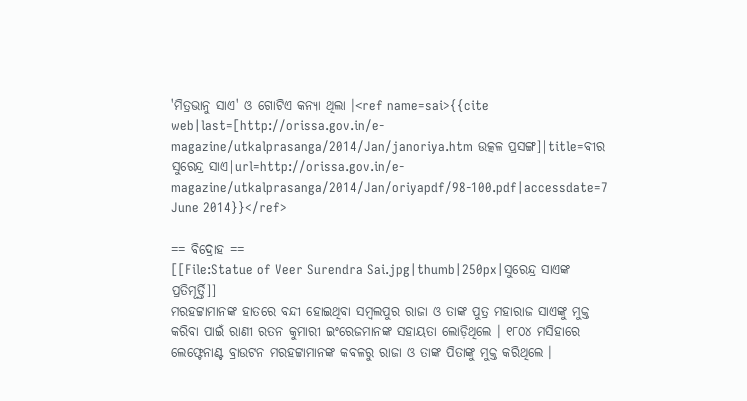'ମିତ୍ରଭାନୁ ସାଏ' ଓ ଗୋଟିଏ କନ୍ୟା ଥିଲା ।<ref name=sai>{{cite web|last=[http://orissa.gov.in/e-magazine/utkalprasanga/2014/Jan/janoriya.htm ଉତ୍କଳ ପ୍ରସଙ୍ଗ]|title=ବୀର ସୁରେନ୍ଦ୍ର ସାଏ|url=http://orissa.gov.in/e-magazine/utkalprasanga/2014/Jan/oriyapdf/98-100.pdf|accessdate=7 June 2014}}</ref>

== ବିଦ୍ରୋହ ==
[[File:Statue of Veer Surendra Sai.jpg|thumb|250px|ସୁରେନ୍ଦ୍ର ସାଏଙ୍କ ପ୍ରତିମୂର୍ତ୍ତି]]
ମରହଟ୍ଟାମାନଙ୍କ ହାତରେ ବନ୍ଦୀ ହୋଇଥିବା ସମ୍ବଲପୁର ରାଜା ଓ ତାଙ୍କ ପୁତ୍ର ମହାରାଜ ସାଏଙ୍କୁ ମୁକ୍ତ କରିବା ପାଇଁ ରାଣୀ ରତନ କୁମାରୀ ଇଂରେଜମାନଙ୍କ ସହାୟତା ଲୋଡ଼ିଥିଲେ । ୧୮୦୪ ମସିହାରେ ଲେଫ୍ଟେନାଣ୍ଟ ବ୍ରାଉଟନ ମରହଟ୍ଟାମାନଙ୍କ କବଳରୁ ରାଜା ଓ ତାଙ୍କ ପିତାଙ୍କୁ ମୁକ୍ତ କରିଥିଲେ ।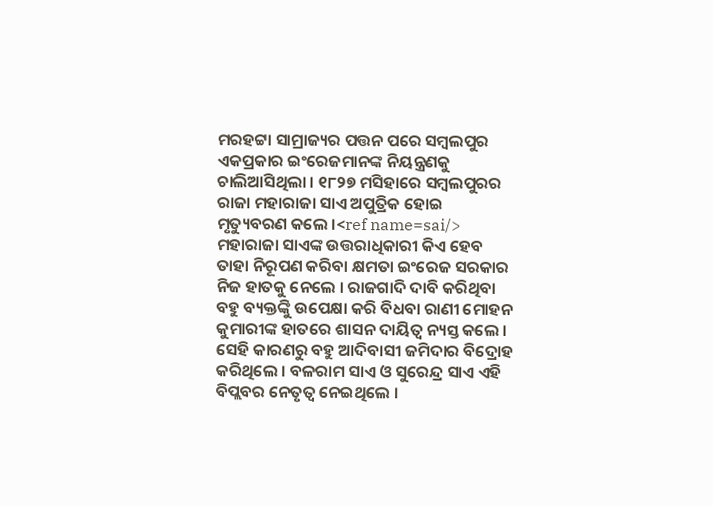ମରହଟ୍ଟା ସାମ୍ରାଜ୍ୟର ପତ୍ତନ ପରେ ସମ୍ବଲପୁର ଏକପ୍ରକାର ଇଂରେଜମାନଙ୍କ ନିୟନ୍ତ୍ରଣକୁ ଚାଲିଆସିଥିଲା । ୧୮୨୭ ମସିହାରେ ସମ୍ବଲପୁରର ରାଜା ମହାରାଜା ସାଏ ଅପୁତ୍ରିକ ହୋଇ ମୃତ୍ୟୁବରଣ କଲେ ।<ref name=sai/> ମହାରାଜା ସାଏଙ୍କ ଉତ୍ତରାଧିକାରୀ କିଏ ହେବ ତାହା ନିରୂପଣ କରିବା କ୍ଷମତା ଇଂରେଜ ସରକାର ନିଜ ହାତକୁ ନେଲେ । ରାଜଗାଦି ଦାବି କରିଥିବା ବହୁ ବ୍ୟକ୍ତଙ୍କିୁ ଉପେକ୍ଷା କରି ବିଧବା ରାଣୀ ମୋହନ କୁମାରୀଙ୍କ ହାତରେ ଶାସନ ଦାୟିତ୍ୱ ନ୍ୟସ୍ତ କଲେ । ସେହି କାରଣରୁ ବହୁ ଆଦିବାସୀ ଜମିଦାର ବିଦ୍ରୋହ କରିଥିଲେ । ବଳରାମ ସାଏ ଓ ସୁରେନ୍ଦ୍ର ସାଏ ଏହି ବିପ୍ଲବର ନେତୃତ୍ୱ ନେଇଥିଲେ ।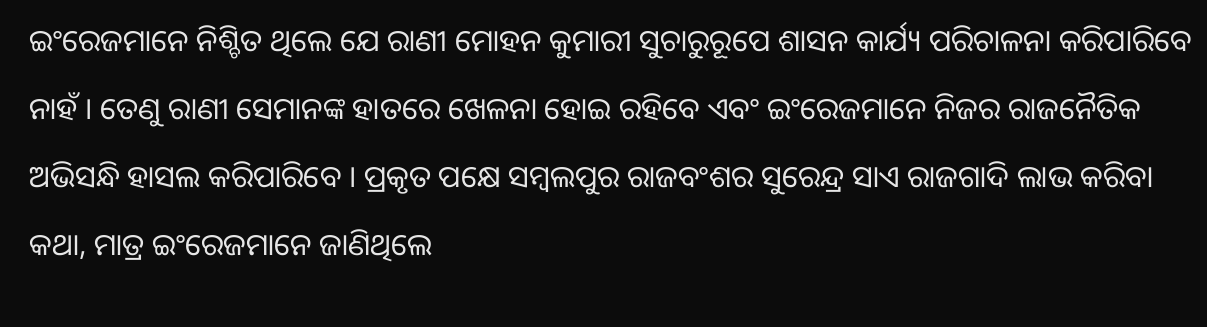ଇଂରେଜମାନେ ନିଶ୍ଚିତ ଥିଲେ ଯେ ରାଣୀ ମୋହନ କୁମାରୀ ସୁଚାରୁରୂପେ ଶାସନ କାର୍ଯ୍ୟ ପରିଚାଳନା କରିପାରିବେ ନାହଁ । ତେଣୁ ରାଣୀ ସେମାନଙ୍କ ହାତରେ ଖେଳନା ହୋଇ ରହିବେ ଏବଂ ଇଂରେଜମାନେ ନିଜର ରାଜନୈତିକ ଅଭିସନ୍ଧି ହାସଲ କରିପାରିବେ । ପ୍ରକୃତ ପକ୍ଷେ ସମ୍ବଲପୁର ରାଜବଂଶର ସୁରେନ୍ଦ୍ର ସାଏ ରାଜଗାଦି ଲାଭ କରିବା କଥା, ମାତ୍ର ଇଂରେଜମାନେ ଜାଣିଥିଲେ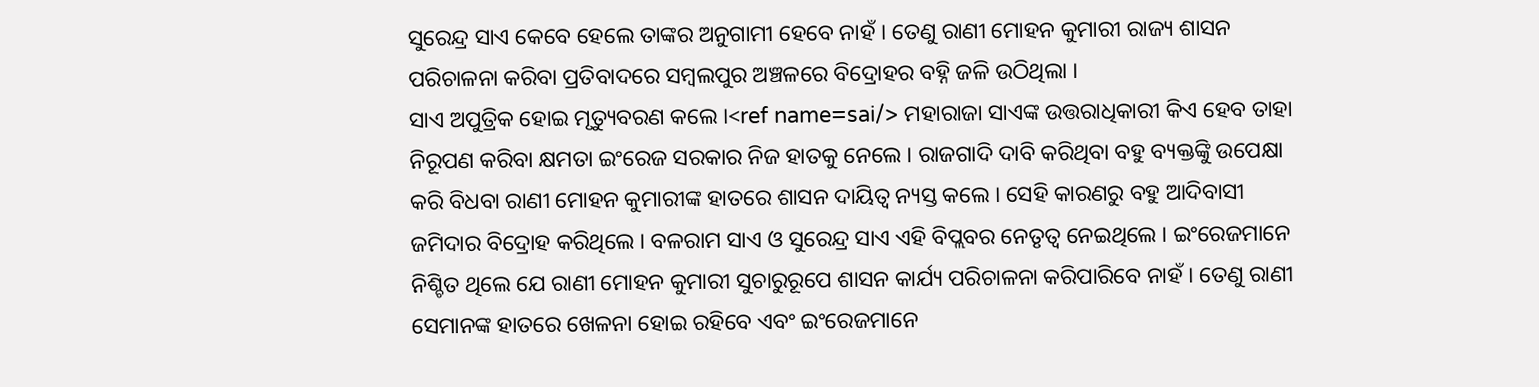ସୁରେନ୍ଦ୍ର ସାଏ କେବେ ହେଲେ ତାଙ୍କର ଅନୁଗାମୀ ହେବେ ନାହଁ । ତେଣୁ ରାଣୀ ମୋହନ କୁମାରୀ ରାଜ୍ୟ ଶାସନ ପରିଚାଳନା କରିବା ପ୍ରତିବାଦରେ ସମ୍ବଲପୁର ଅଞ୍ଚଳରେ ବିଦ୍ରୋହର ବହ୍ନି ଜଳି ଉଠିଥିଲା ।
ସାଏ ଅପୁତ୍ରିକ ହୋଇ ମୃତ୍ୟୁବରଣ କଲେ ।<ref name=sai/> ମହାରାଜା ସାଏଙ୍କ ଉତ୍ତରାଧିକାରୀ କିଏ ହେବ ତାହା ନିରୂପଣ କରିବା କ୍ଷମତା ଇଂରେଜ ସରକାର ନିଜ ହାତକୁ ନେଲେ । ରାଜଗାଦି ଦାବି କରିଥିବା ବହୁ ବ୍ୟକ୍ତଙ୍କିୁ ଉପେକ୍ଷା କରି ବିଧବା ରାଣୀ ମୋହନ କୁମାରୀଙ୍କ ହାତରେ ଶାସନ ଦାୟିତ୍ୱ ନ୍ୟସ୍ତ କଲେ । ସେହି କାରଣରୁ ବହୁ ଆଦିବାସୀ ଜମିଦାର ବିଦ୍ରୋହ କରିଥିଲେ । ବଳରାମ ସାଏ ଓ ସୁରେନ୍ଦ୍ର ସାଏ ଏହି ବିପ୍ଲବର ନେତୃତ୍ୱ ନେଇଥିଲେ । ଇଂରେଜମାନେ ନିଶ୍ଚିତ ଥିଲେ ଯେ ରାଣୀ ମୋହନ କୁମାରୀ ସୁଚାରୁରୂପେ ଶାସନ କାର୍ଯ୍ୟ ପରିଚାଳନା କରିପାରିବେ ନାହଁ । ତେଣୁ ରାଣୀ ସେମାନଙ୍କ ହାତରେ ଖେଳନା ହୋଇ ରହିବେ ଏବଂ ଇଂରେଜମାନେ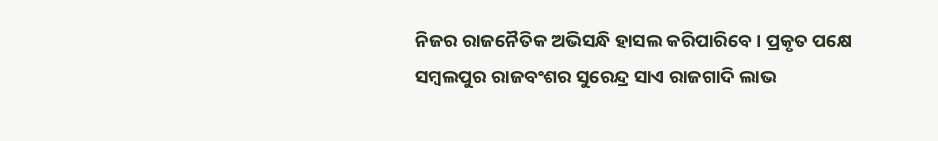ନିଜର ରାଜନୈତିକ ଅଭିସନ୍ଧି ହାସଲ କରିପାରିବେ । ପ୍ରକୃତ ପକ୍ଷେ ସମ୍ବଲପୁର ରାଜବଂଶର ସୁରେନ୍ଦ୍ର ସାଏ ରାଜଗାଦି ଲାଭ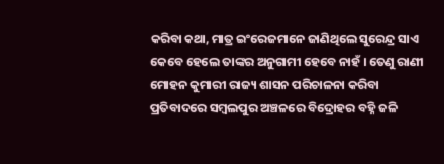କରିବା କଥା, ମାତ୍ର ଇଂରେଜମାନେ ଜାଣିଥିଲେ ସୁରେନ୍ଦ୍ର ସାଏ କେବେ ହେଲେ ତାଙ୍କର ଅନୁଗାମୀ ହେବେ ନାହଁ । ତେଣୁ ରାଣୀ ମୋହନ କୁମାରୀ ରାଜ୍ୟ ଶାସନ ପରିଚାଳନା କରିବା ପ୍ରତିବାଦରେ ସମ୍ବଲପୁର ଅଞ୍ଚଳରେ ବିଦ୍ରୋହର ବହ୍ନି ଜଳି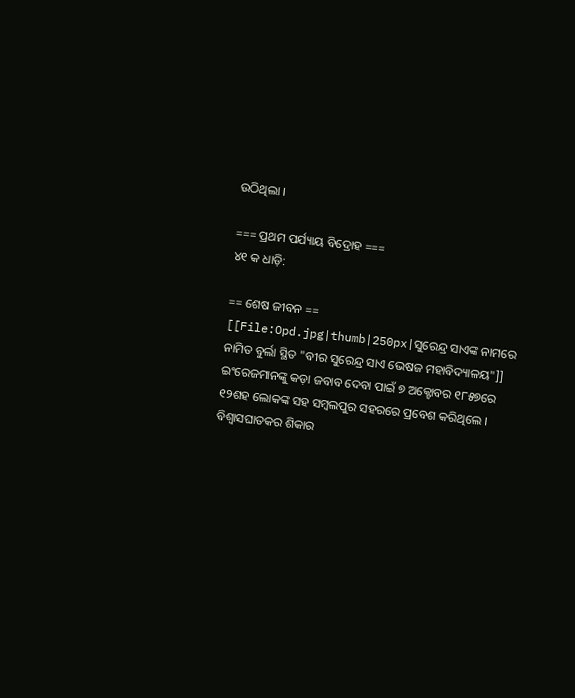ଉଠିଥିଲା ।

=== ପ୍ରଥମ ପର୍ଯ୍ୟାୟ ବିଦ୍ରୋହ ===
୪୧ କ ଧାଡ଼ି:

== ଶେଷ ଜୀବନ ==
[[File:Opd.jpg|thumb|250px|ସୁରେନ୍ଦ୍ର ସାଏଙ୍କ ନାମରେ ନାମିତ ବୁର୍ଲା ସ୍ଥିତ "ବୀର ସୁରେନ୍ଦ୍ର ସାଏ ଭେଷଜ ମହାବିଦ୍ୟାଳୟ"]]
ଇଂରେଜମାନଙ୍କୁ କଡ଼ା ଜବାବ ଦେବା ପାଇଁ ୭ ଅକ୍ଟୋବର ୧୮୫୭ରେ ୧୨ଶହ ଲୋକଙ୍କ ସହ ସମ୍ବଲପୁର ସହରରେ ପ୍ରବେଶ କରିଥିଲେ । ବିଶ୍ଵାସଘାତକର ଶିକାର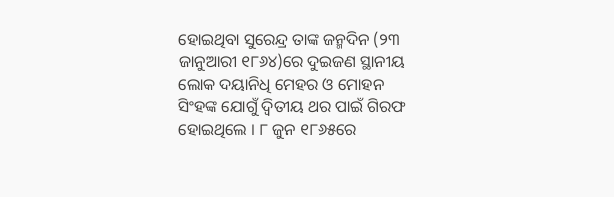ହୋଇଥିବା ସୁରେନ୍ଦ୍ର ତାଙ୍କ ଜନ୍ମଦିନ (୨୩ ଜାନୁଆରୀ ୧୮୬୪)ରେ ଦୁଇଜଣ ସ୍ଥାନୀୟ ଲୋକ ଦୟାନିଧି ମେହର ଓ ମୋହନ ସିଂହଙ୍କ ଯୋଗୁଁ ଦ୍ଵିତୀୟ ଥର ପାଇଁ ଗିରଫ ହୋଇଥିଲେ । ୮ ଜୁନ ୧୮୬୫ରେ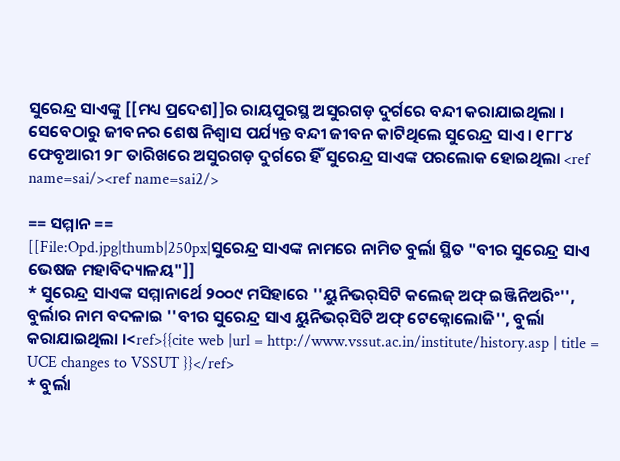ସୁରେନ୍ଦ୍ର ସାଏଙ୍କୁ [[ମଧ୍ୟ ପ୍ରଦେଶ]]ର ରାୟପୁରସ୍ଥ ଅସୁରଗଡ଼ ଦୁର୍ଗରେ ବନ୍ଦୀ କରାଯାଇଥିଲା । ସେବେଠାରୁ ଜୀବନର ଶେଷ ନିଶ୍ଵାସ ପର୍ଯ୍ୟନ୍ତ ବନ୍ଦୀ ଜୀବନ କାଟିଥିଲେ ସୁରେନ୍ଦ୍ର ସାଏ । ୧୮୮୪ ଫେବୃଆରୀ ୨୮ ତାରିଖରେ ଅସୁରଗଡ଼ ଦୁର୍ଗରେ ହିଁ ସୁରେନ୍ଦ୍ର ସାଏଙ୍କ ପରଲୋକ ହୋଇଥିଲା <ref name=sai/><ref name=sai2/>

== ସମ୍ମାନ ==
[[File:Opd.jpg|thumb|250px|ସୁରେନ୍ଦ୍ର ସାଏଙ୍କ ନାମରେ ନାମିତ ବୁର୍ଲା ସ୍ଥିତ "ବୀର ସୁରେନ୍ଦ୍ର ସାଏ ଭେଷଜ ମହାବିଦ୍ୟାଳୟ"]]
* ସୁରେନ୍ଦ୍ର ସାଏଙ୍କ ସମ୍ମାନାର୍ଥେ ୨୦୦୯ ମସିହାରେ ''ୟୁନିଭର୍‌ସିଟି କଲେଜ୍ ଅଫ୍ ଇଞ୍ଜିନିଅରିଂ'', ବୁର୍ଲାର ନାମ ବଦଳାଇ ''ବୀର ସୁରେନ୍ଦ୍ର ସାଏ ୟୁନିଭର୍‌ସିଟି ଅଫ୍ ଟେକ୍ନୋଲୋଜି'', ବୁର୍ଲା କରାଯାଇଥିଲା ।<ref>{{cite web |url = http://www.vssut.ac.in/institute/history.asp | title = UCE changes to VSSUT }}</ref>
* ବୁର୍ଲା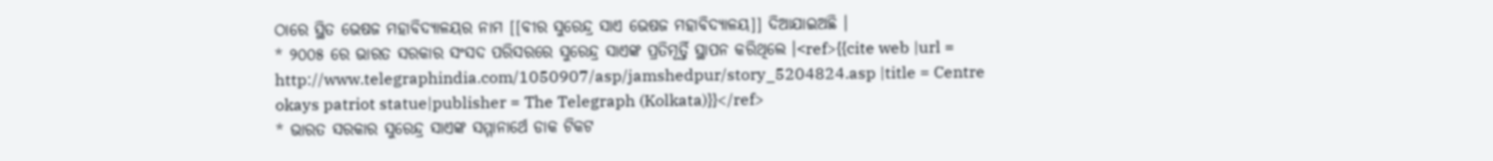ଠାରେ ସ୍ଥିତ ଭେଷଜ ମହାବିଦ୍ୟାଳୟର ନାମ [[ବୀର ସୁରେନ୍ଦ୍ର ସାଏ ଭେଷଜ ମହାବିଦ୍ୟାଳୟ]] ଦିଆଯାଇଅଛି ।
* ୨୦୦୫ ରେ ଭାରତ ସରକାର ସଂସଦ ପରିସରରେ ସୁରେନ୍ଦ୍ର ସାଏଙ୍କ ପ୍ରତିମୂର୍ତ୍ତି ସ୍ଥାପନ କରିଥିଲେ ।<ref>{{cite web |url = http://www.telegraphindia.com/1050907/asp/jamshedpur/story_5204824.asp |title = Centre okays patriot statue|publisher = The Telegraph (Kolkata)}}</ref>
* ଭାରତ ସରକାର ସୁରେନ୍ଦ୍ର ସାଏଙ୍କ ସମ୍ମାନାର୍ଥେ ଡାକ ଟିକଟ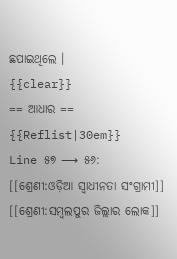ଛପାଇଥିଲେ ।
{{clear}}
== ଆଧାର ==
{{Reflist|30em}}
Line ୫୭ ⟶ ୫୬:
[[ଶ୍ରେଣୀ:ଓଡ଼ିଆ ସ୍ଵାଧୀନତା ସଂଗ୍ରାମୀ]]
[[ଶ୍ରେଣୀ:ସମ୍ବଲପୁର ଜିଲ୍ଲାର ଲୋକ]]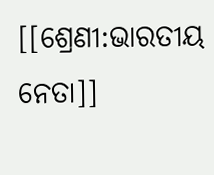[[ଶ୍ରେଣୀ:ଭାରତୀୟ ନେତା]]